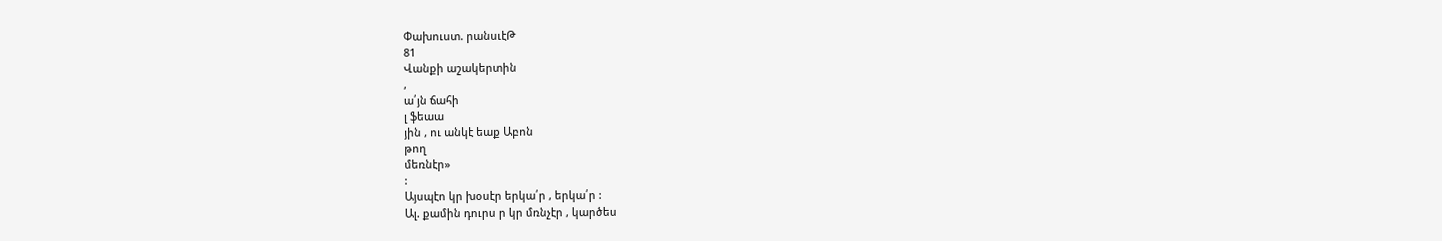Փախուստ. րանսւէԹ
81
Վանքի աշակերտին
,
ա՛յն ճահի
լ ֆեաա
յին , ու անկէ եաք Աբոն
թող
մեռնէր»
:
Այսպէո կր խօսէր երկա՛ր , երկա՛ր :
Ալ. քամին դուրս ր կր մռնչէր , կարծես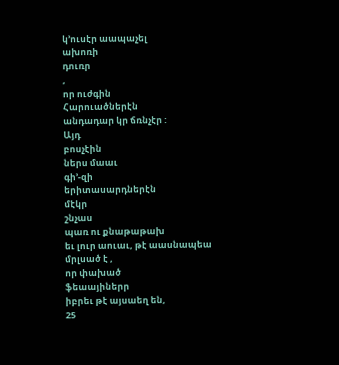կ՚ուսէր աապաչել
ախոռի
դուռր
,
որ ուժգին
Հարուածներէն
անդադար կր ճռնչէր :
Այդ
բոսչէին
ներս մաաւ
գի՚-զի
երիտասարդներէն
մէկր
շնչաս
պառ ու քնաթաթախ
եւ լուր աուաւ, թէ աասնապեա
մրլսած է ,
որ փախած
ֆեաայիներր
իբրեւ թէ այսաեղ են,
25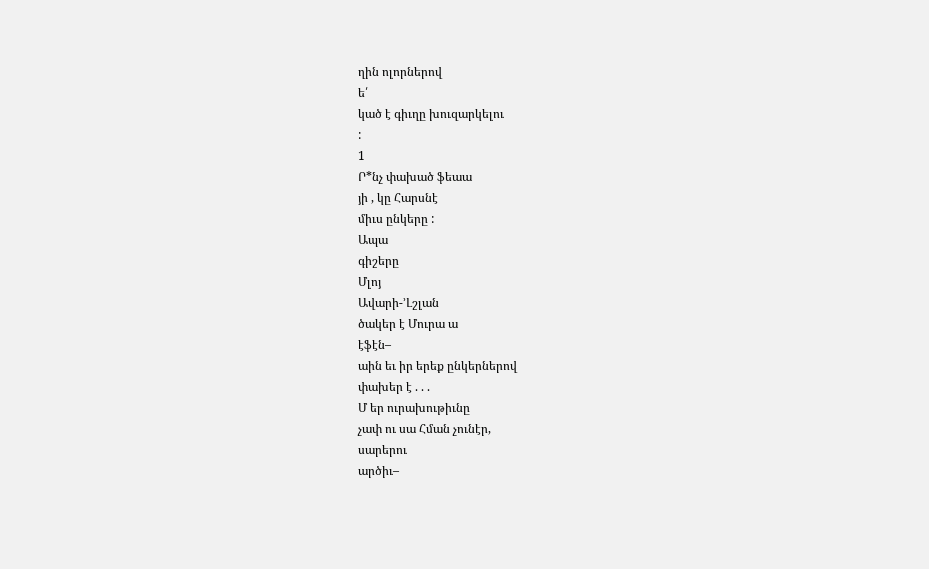ղին ոլորներով
ե՛
կած է գիւղը խուզարկելու
:
1
Ր*նչ փախած ֆեաա
յի , կը Հարսնէ
միւս ընկերը :
Ապա
գիշերը
Մլոյ
Ավարի-՚Լշլան
ծակեր է Մուրա ա
էֆէն–
աին եւ իր երեք ընկերներով
փախեր է . . .
Մ եր ուրախութիւնը
չափ ու սա Հման չունէր,
սարերու
արծիւ–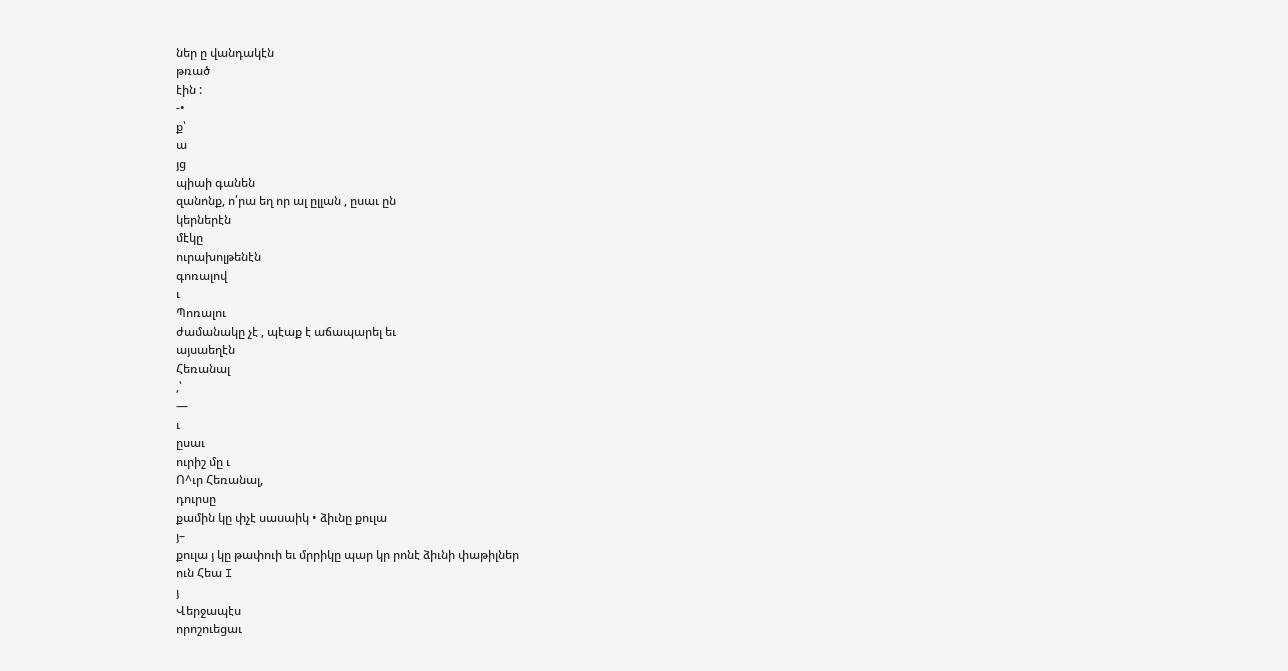ներ ը վանդակէն
թռած
էին :
-•
ք՝
ա
յց
պիաի գանեն
զանոնք, ո՛րա եղ որ ալ ըլլան , ըսաւ ըն
կերներէն
մէկը
ուրախոլթենէն
գոռալով
ւ
Պոռալու
ժամանակը չէ , պէաք է աճապարել եւ
այսաեղէն
Հեռանալ
,՝
—
ւ
ըսաւ
ուրիշ մը ւ
Ո^ւր Հեռանալ,
դուրսը
քամին կը փչէ սասաիկ • ձիւնը քուլա
յ–
քուլա յ կը թափուի եւ մրրիկը պար կր րոնէ ձիւնի փաթիլներ
ուն Հեա I
յ
Վերջապէս
որոշուեցաւ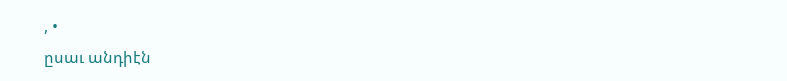, •
ըսաւ անդիէն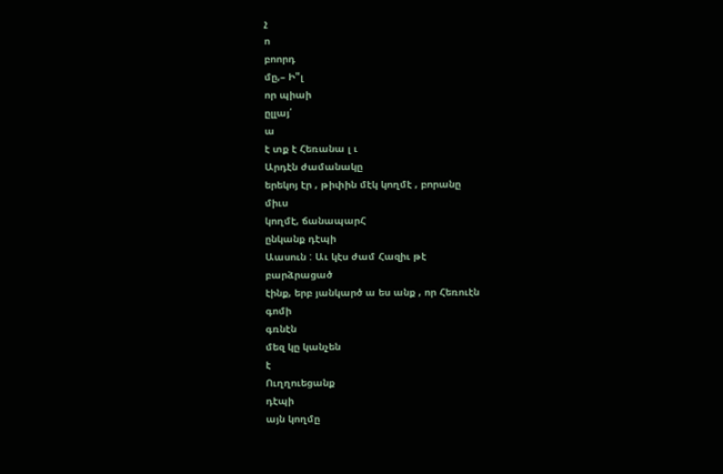չ
ո
բոորդ
մը,– Ի"լ
որ պիաի
ըլլայ՛
ա
է տք է Հեռանա լ ւ
Արդէն ժամանակը
երեկոյ էր , թիփին մէկ կողմէ , բորանը
միւս
կողմէ, ճանապարՀ
ընկանք դէպի
Աասուն : Աւ կէս ժամ Հազիւ թէ
բարձրացած
էինք, երբ յանկարծ ա ես անք , որ Հեռուէն
գոմի
գռնէն
մեզ կը կանչեն
է
Ուղղուեցանք
դէպի
այն կողմը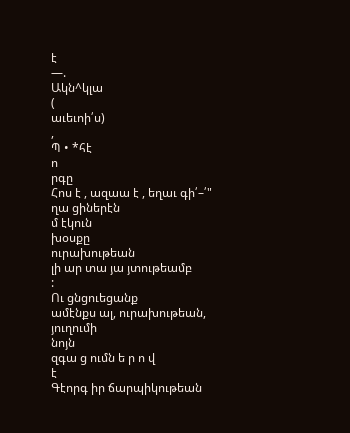է
—.
Ակն^կլա
(
աւեւոի՛ս)
,
Պ • *հէ
ո
րգը
Հոս է , ազաա է , եղաւ գի՛–՛"
ղա ցիներէն
մ էկուն
խօսքը
ուրախութեան
լի ար տա յա յտութեամբ
:
Ու ցնցուեցանք
ամէնքս ալ, ուրախութեան,
յուղումի
նոյն
զգա ց ումն ե ր ո վ
է
Գէորգ իր ճարպիկութեան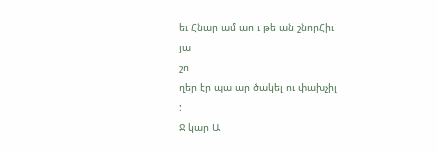եւ Հնար ամ աո ւ թե ան շնորՀիւ
յա
շո
ղեր էր պա ար ծակել ու փախչիլ
:
Ջ կար Ա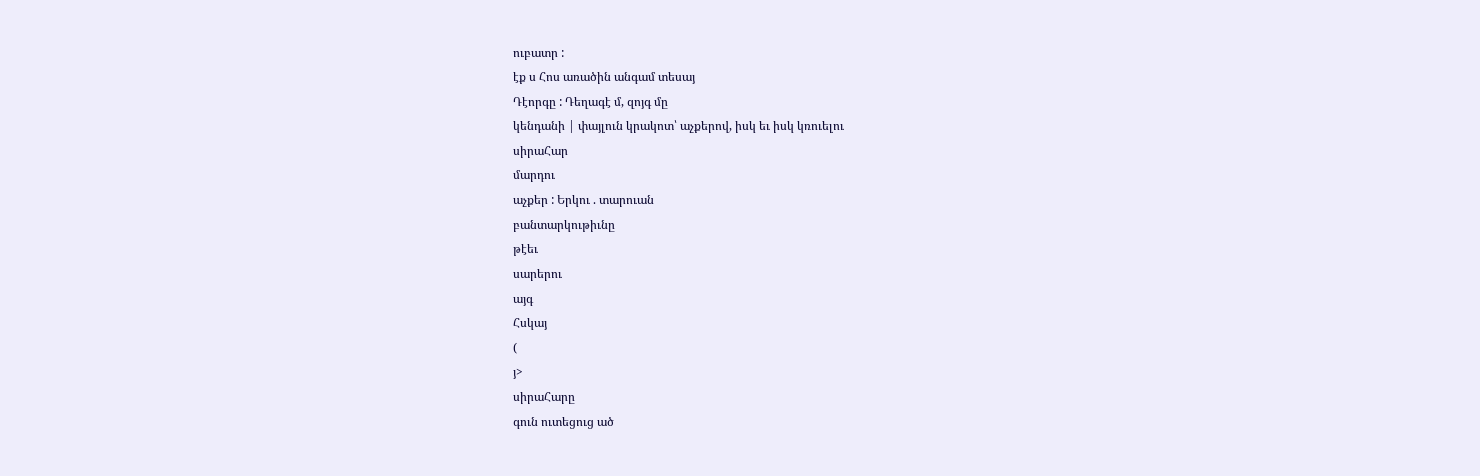ուբատր :
էք ս Հոս առածին անգամ տեսայ
Դէորգը : Դեղագէ մ, զոյգ մը
կենդանի | փայլուն կրակոտ՝ աչքերով, իսկ եւ իսկ կռուելու
սիրաՀար
մարդու
աչքեր : Երկու . տարուան
բանտարկութիւնը
թէեւ
սարերու
այգ
Հսկայ
(
յ>
սիրաՀարը
գուն ուտեցուց ած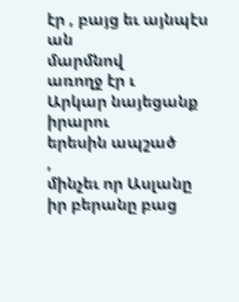էր , բայց եւ այնպէս ան
մարմնով
առողջ էր ւ
Արկար նայեցանք
իրարու
երեսին ապշած
,
մինչեւ որ Ասլանը
իր բերանը բաց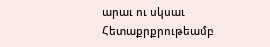արաւ ու սկսաւ
Հետաքրքրութեամբ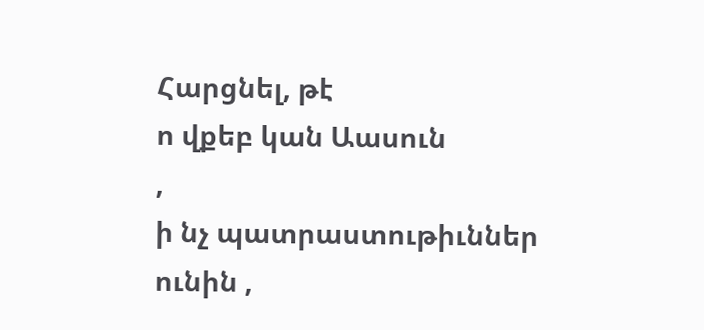Հարցնել, թէ
ո վքեբ կան Աասուն
,
ի նչ պատրաստութիւններ
ունին ,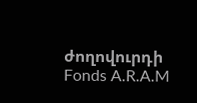ժողովուրդի
Fonds A.R.A.M